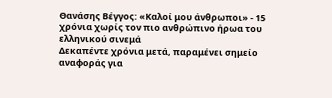Θανάσης Βέγγος: «Καλοί μου άνθρωποι» - 15 χρόνια χωρίς τον πιο ανθρώπινο ήρωα του ελληνικού σινεμά
Δεκαπέντε χρόνια μετά, παραμένει σημείο αναφοράς για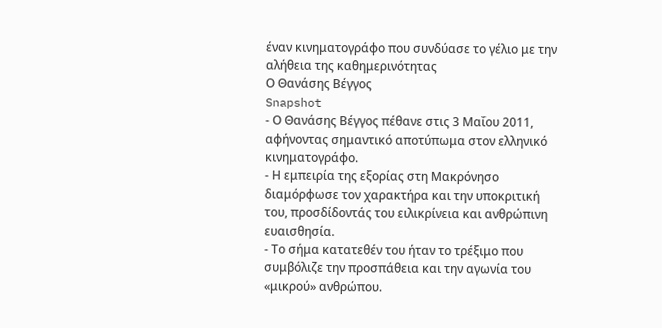έναν κινηματογράφο που συνδύασε το γέλιο με την αλήθεια της καθημερινότητας
Ο Θανάσης Βέγγος
Snapshot
- Ο Θανάσης Βέγγος πέθανε στις 3 Μαΐου 2011, αφήνοντας σημαντικό αποτύπωμα στον ελληνικό κινηματογράφο.
- Η εμπειρία της εξορίας στη Μακρόνησο διαμόρφωσε τον χαρακτήρα και την υποκριτική του, προσδίδοντάς του ειλικρίνεια και ανθρώπινη ευαισθησία.
- Το σήμα κατατεθέν του ήταν το τρέξιμο που συμβόλιζε την προσπάθεια και την αγωνία του «μικρού» ανθρώπου.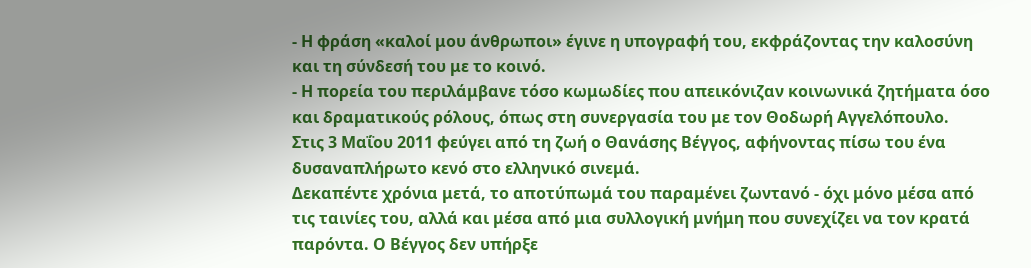- Η φράση «καλοί μου άνθρωποι» έγινε η υπογραφή του, εκφράζοντας την καλοσύνη και τη σύνδεσή του με το κοινό.
- Η πορεία του περιλάμβανε τόσο κωμωδίες που απεικόνιζαν κοινωνικά ζητήματα όσο και δραματικούς ρόλους, όπως στη συνεργασία του με τον Θοδωρή Αγγελόπουλο.
Στις 3 Μαΐου 2011 φεύγει από τη ζωή ο Θανάσης Βέγγος, αφήνοντας πίσω του ένα δυσαναπλήρωτο κενό στο ελληνικό σινεμά.
Δεκαπέντε χρόνια μετά, το αποτύπωμά του παραμένει ζωντανό - όχι μόνο μέσα από τις ταινίες του, αλλά και μέσα από μια συλλογική μνήμη που συνεχίζει να τον κρατά παρόντα. Ο Βέγγος δεν υπήρξε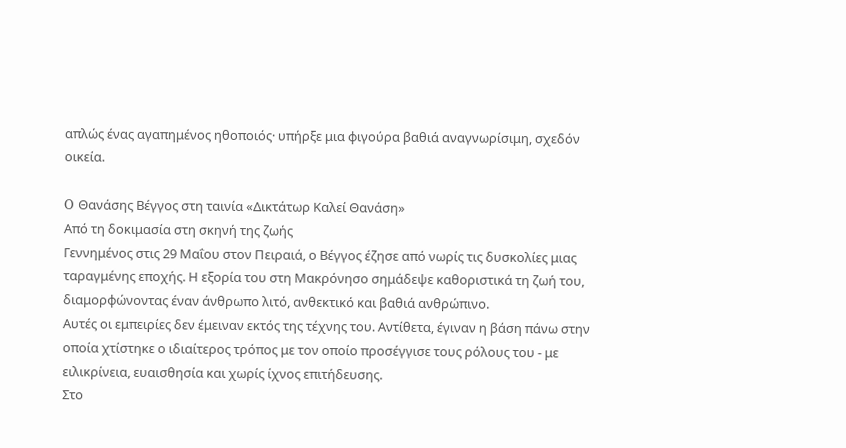απλώς ένας αγαπημένος ηθοποιός· υπήρξε μια φιγούρα βαθιά αναγνωρίσιμη, σχεδόν οικεία.

O Θανάσης Βέγγος στη ταινία «Δικτάτωρ Καλεί Θανάση»
Από τη δοκιμασία στη σκηνή της ζωής
Γεννημένος στις 29 Μαΐου στον Πειραιά, ο Βέγγος έζησε από νωρίς τις δυσκολίες μιας ταραγμένης εποχής. Η εξορία του στη Μακρόνησο σημάδεψε καθοριστικά τη ζωή του, διαμορφώνοντας έναν άνθρωπο λιτό, ανθεκτικό και βαθιά ανθρώπινο.
Αυτές οι εμπειρίες δεν έμειναν εκτός της τέχνης του. Αντίθετα, έγιναν η βάση πάνω στην οποία χτίστηκε ο ιδιαίτερος τρόπος με τον οποίο προσέγγισε τους ρόλους του - με ειλικρίνεια, ευαισθησία και χωρίς ίχνος επιτήδευσης.
Στο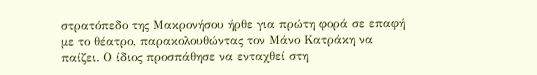στρατόπεδο της Μακρονήσου ήρθε για πρώτη φορά σε επαφή με το θέατρο, παρακολουθώντας τον Μάνο Κατράκη να παίζει. Ο ίδιος προσπάθησε να ενταχθεί στη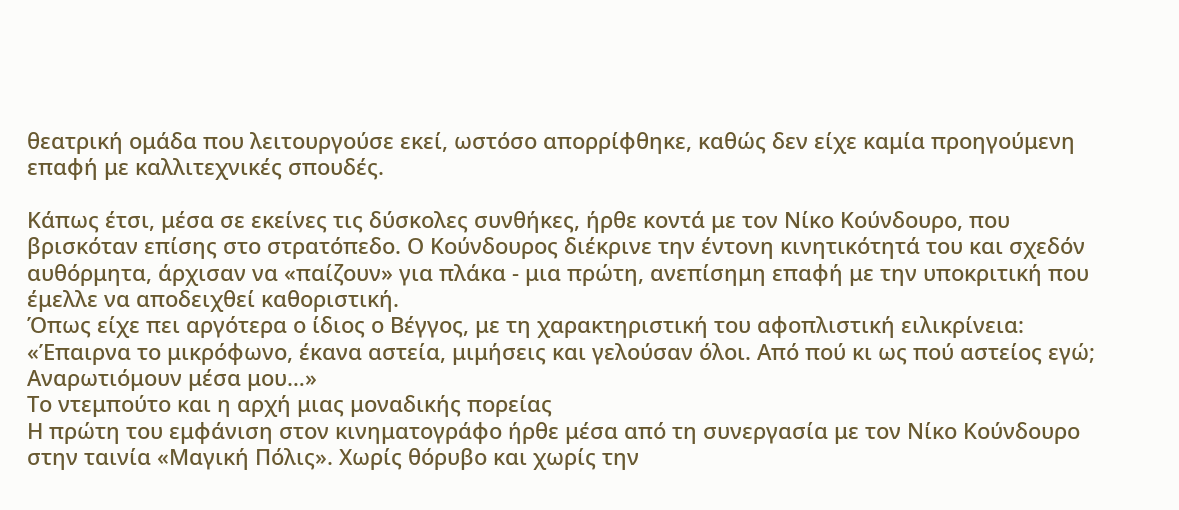θεατρική ομάδα που λειτουργούσε εκεί, ωστόσο απορρίφθηκε, καθώς δεν είχε καμία προηγούμενη επαφή με καλλιτεχνικές σπουδές.

Κάπως έτσι, μέσα σε εκείνες τις δύσκολες συνθήκες, ήρθε κοντά με τον Νίκο Κούνδουρο, που βρισκόταν επίσης στο στρατόπεδο. Ο Κούνδουρος διέκρινε την έντονη κινητικότητά του και σχεδόν αυθόρμητα, άρχισαν να «παίζουν» για πλάκα - μια πρώτη, ανεπίσημη επαφή με την υποκριτική που έμελλε να αποδειχθεί καθοριστική.
Όπως είχε πει αργότερα ο ίδιος ο Βέγγος, με τη χαρακτηριστική του αφοπλιστική ειλικρίνεια: «Έπαιρνα το μικρόφωνο, έκανα αστεία, μιμήσεις και γελούσαν όλοι. Από πού κι ως πού αστείος εγώ; Αναρωτιόμουν μέσα μου…»
Το ντεμπούτο και η αρχή μιας μοναδικής πορείας
Η πρώτη του εμφάνιση στον κινηματογράφο ήρθε μέσα από τη συνεργασία με τον Νίκο Κούνδουρο στην ταινία «Μαγική Πόλις». Χωρίς θόρυβο και χωρίς την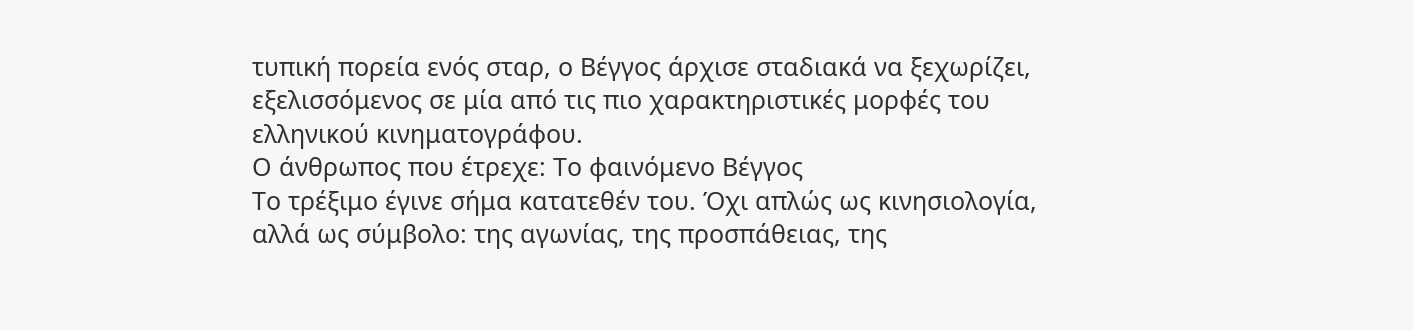τυπική πορεία ενός σταρ, ο Βέγγος άρχισε σταδιακά να ξεχωρίζει, εξελισσόμενος σε μία από τις πιο χαρακτηριστικές μορφές του ελληνικού κινηματογράφου.
Ο άνθρωπος που έτρεχε: Το φαινόμενο Βέγγος
Το τρέξιμο έγινε σήμα κατατεθέν του. Όχι απλώς ως κινησιολογία, αλλά ως σύμβολο: της αγωνίας, της προσπάθειας, της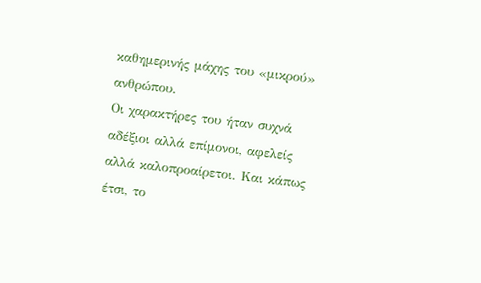καθημερινής μάχης του «μικρού» ανθρώπου.
Οι χαρακτήρες του ήταν συχνά αδέξιοι αλλά επίμονοι, αφελείς αλλά καλοπροαίρετοι. Και κάπως έτσι, το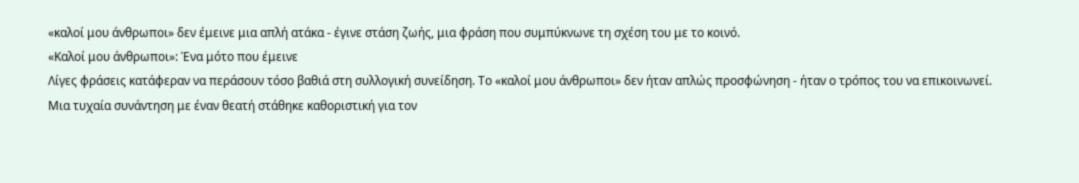«καλοί μου άνθρωποι» δεν έμεινε μια απλή ατάκα - έγινε στάση ζωής, μια φράση που συμπύκνωνε τη σχέση του με το κοινό.
«Καλοί μου άνθρωποι»: Ένα μότο που έμεινε
Λίγες φράσεις κατάφεραν να περάσουν τόσο βαθιά στη συλλογική συνείδηση. Το «καλοί μου άνθρωποι» δεν ήταν απλώς προσφώνηση - ήταν ο τρόπος του να επικοινωνεί.
Μια τυχαία συνάντηση με έναν θεατή στάθηκε καθοριστική για τον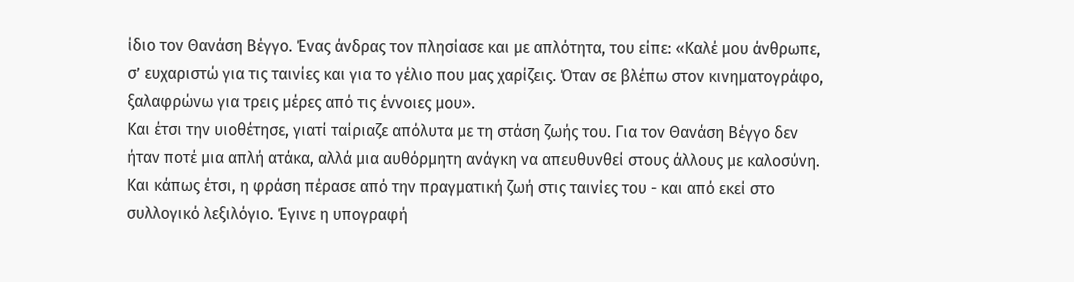ίδιο τον Θανάση Βέγγο. Ένας άνδρας τον πλησίασε και με απλότητα, του είπε: «Καλέ μου άνθρωπε, σ’ ευχαριστώ για τις ταινίες και για το γέλιο που μας χαρίζεις. Όταν σε βλέπω στον κινηματογράφο, ξαλαφρώνω για τρεις μέρες από τις έννοιες μου».
Και έτσι την υιοθέτησε, γιατί ταίριαζε απόλυτα με τη στάση ζωής του. Για τον Θανάση Βέγγο δεν ήταν ποτέ μια απλή ατάκα, αλλά μια αυθόρμητη ανάγκη να απευθυνθεί στους άλλους με καλοσύνη.
Και κάπως έτσι, η φράση πέρασε από την πραγματική ζωή στις ταινίες του - και από εκεί στο συλλογικό λεξιλόγιο. Έγινε η υπογραφή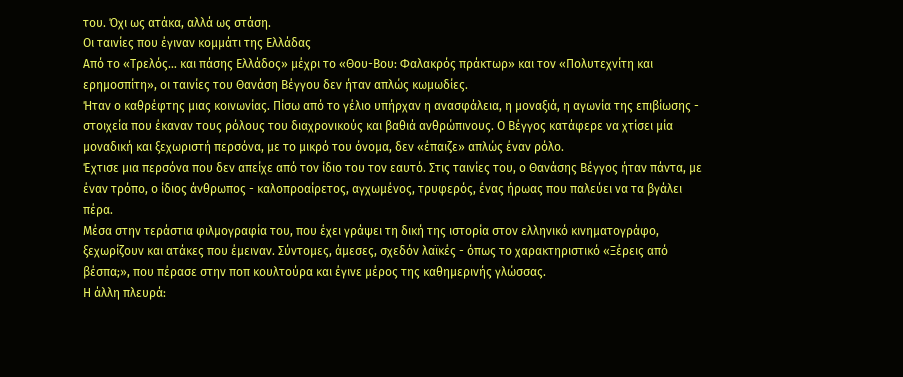του. Όχι ως ατάκα, αλλά ως στάση.
Οι ταινίες που έγιναν κομμάτι της Ελλάδας
Από το «Τρελός… και πάσης Ελλάδος» μέχρι το «Θου-Βου: Φαλακρός πράκτωρ» και τον «Πολυτεχνίτη και ερημοσπίτη», οι ταινίες του Θανάση Βέγγου δεν ήταν απλώς κωμωδίες.
Ήταν ο καθρέφτης μιας κοινωνίας. Πίσω από το γέλιο υπήρχαν η ανασφάλεια, η μοναξιά, η αγωνία της επιβίωσης - στοιχεία που έκαναν τους ρόλους του διαχρονικούς και βαθιά ανθρώπινους. Ο Βέγγος κατάφερε να χτίσει μία μοναδική και ξεχωριστή περσόνα, με το μικρό του όνομα, δεν «έπαιζε» απλώς έναν ρόλο.
Έχτισε μια περσόνα που δεν απείχε από τον ίδιο του τον εαυτό. Στις ταινίες του, ο Θανάσης Βέγγος ήταν πάντα, με έναν τρόπο, ο ίδιος άνθρωπος - καλοπροαίρετος, αγχωμένος, τρυφερός, ένας ήρωας που παλεύει να τα βγάλει πέρα.
Μέσα στην τεράστια φιλμογραφία του, που έχει γράψει τη δική της ιστορία στον ελληνικό κινηματογράφο, ξεχωρίζουν και ατάκες που έμειναν. Σύντομες, άμεσες, σχεδόν λαϊκές - όπως το χαρακτηριστικό «Ξέρεις από βέσπα;», που πέρασε στην ποπ κουλτούρα και έγινε μέρος της καθημερινής γλώσσας.
Η άλλη πλευρά: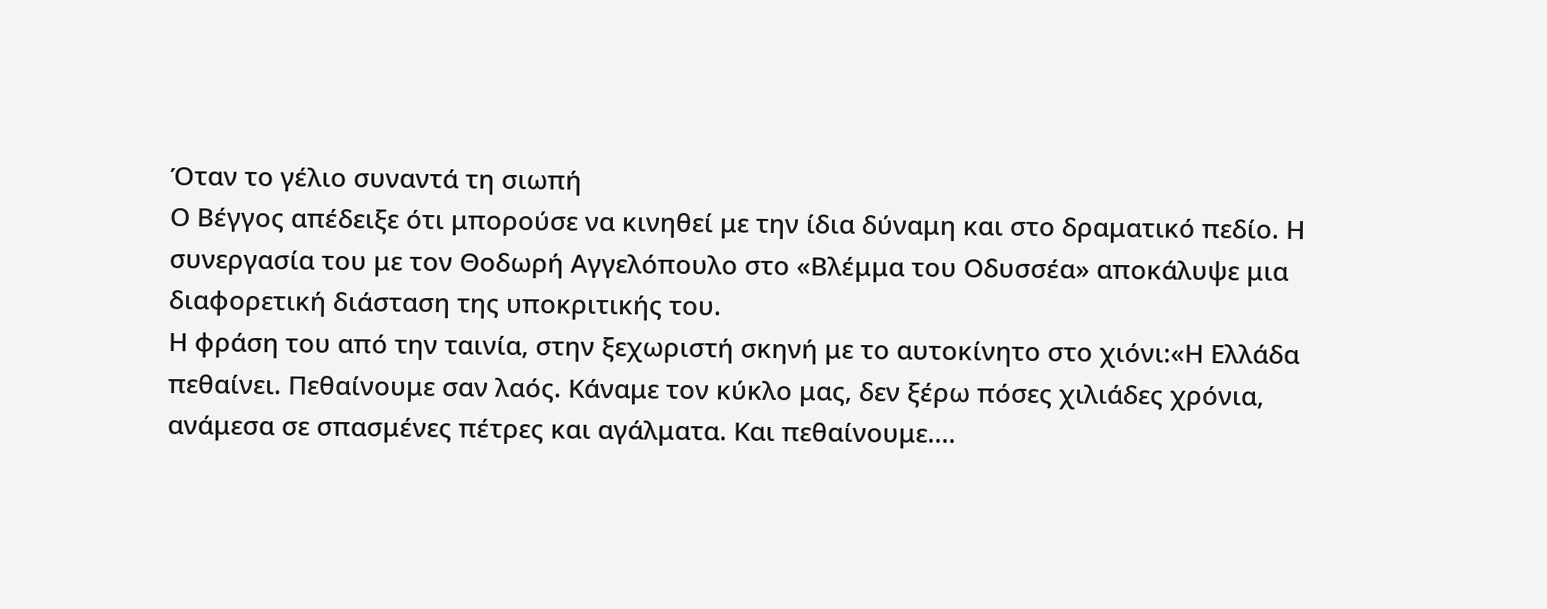Όταν το γέλιο συναντά τη σιωπή
Ο Βέγγος απέδειξε ότι μπορούσε να κινηθεί με την ίδια δύναμη και στο δραματικό πεδίο. Η συνεργασία του με τον Θοδωρή Αγγελόπουλο στο «Βλέμμα του Οδυσσέα» αποκάλυψε μια διαφορετική διάσταση της υποκριτικής του.
Η φράση του από την ταινία, στην ξεχωριστή σκηνή με το αυτοκίνητο στο χιόνι:«Η Ελλάδα πεθαίνει. Πεθαίνουμε σαν λαός. Κάναμε τον κύκλο μας, δεν ξέρω πόσες χιλιάδες χρόνια, ανάμεσα σε σπασμένες πέτρες και αγάλματα. Και πεθαίνουμε....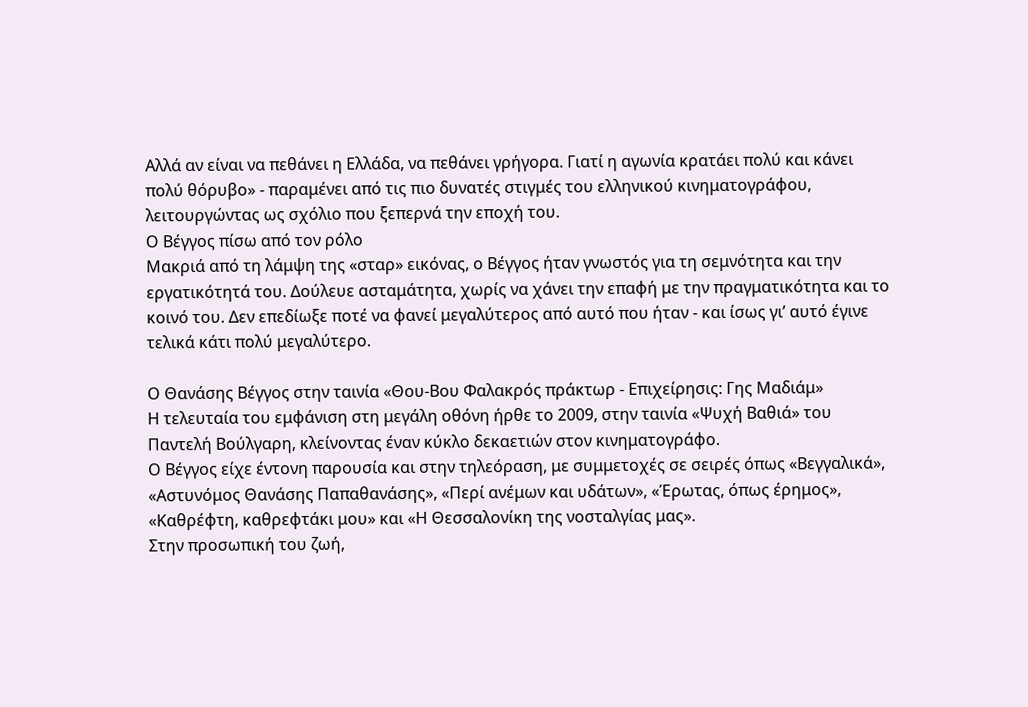Αλλά αν είναι να πεθάνει η Ελλάδα, να πεθάνει γρήγορα. Γιατί η αγωνία κρατάει πολύ και κάνει πολύ θόρυβο» - παραμένει από τις πιο δυνατές στιγμές του ελληνικού κινηματογράφου, λειτουργώντας ως σχόλιο που ξεπερνά την εποχή του.
Ο Βέγγος πίσω από τον ρόλο
Μακριά από τη λάμψη της «σταρ» εικόνας, ο Βέγγος ήταν γνωστός για τη σεμνότητα και την εργατικότητά του. Δούλευε ασταμάτητα, χωρίς να χάνει την επαφή με την πραγματικότητα και το κοινό του. Δεν επεδίωξε ποτέ να φανεί μεγαλύτερος από αυτό που ήταν - και ίσως γι’ αυτό έγινε τελικά κάτι πολύ μεγαλύτερο.

Ο Θανάσης Βέγγος στην ταινία «Θου-Βου Φαλακρός πράκτωρ - Επιχείρησις: Γης Μαδιάμ»
Η τελευταία του εμφάνιση στη μεγάλη οθόνη ήρθε το 2009, στην ταινία «Ψυχή Βαθιά» του Παντελή Βούλγαρη, κλείνοντας έναν κύκλο δεκαετιών στον κινηματογράφο.
Ο Βέγγος είχε έντονη παρουσία και στην τηλεόραση, με συμμετοχές σε σειρές όπως «Βεγγαλικά», «Αστυνόμος Θανάσης Παπαθανάσης», «Περί ανέμων και υδάτων», «Έρωτας, όπως έρημος», «Καθρέφτη, καθρεφτάκι μου» και «Η Θεσσαλονίκη της νοσταλγίας μας».
Στην προσωπική του ζωή,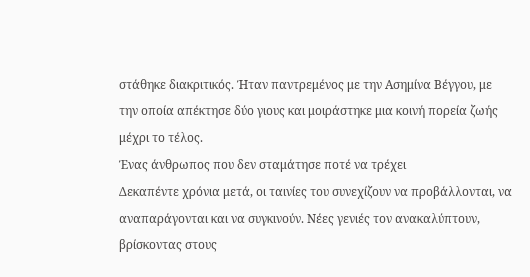στάθηκε διακριτικός. Ήταν παντρεμένος με την Ασημίνα Βέγγου, με την οποία απέκτησε δύο γιους και μοιράστηκε μια κοινή πορεία ζωής μέχρι το τέλος.
Ένας άνθρωπος που δεν σταμάτησε ποτέ να τρέχει
Δεκαπέντε χρόνια μετά, οι ταινίες του συνεχίζουν να προβάλλονται, να αναπαράγονται και να συγκινούν. Νέες γενιές τον ανακαλύπτουν, βρίσκοντας στους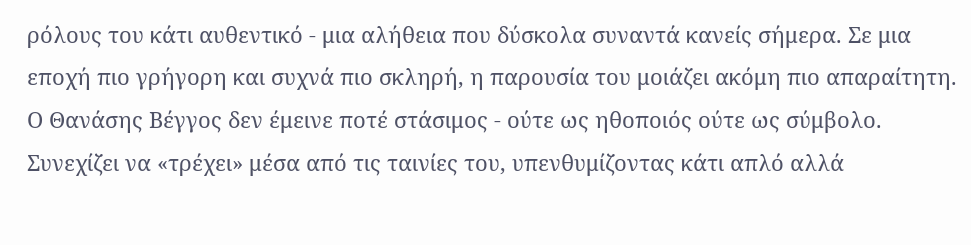ρόλους του κάτι αυθεντικό - μια αλήθεια που δύσκολα συναντά κανείς σήμερα. Σε μια εποχή πιο γρήγορη και συχνά πιο σκληρή, η παρουσία του μοιάζει ακόμη πιο απαραίτητη.
Ο Θανάσης Βέγγος δεν έμεινε ποτέ στάσιμος - ούτε ως ηθοποιός ούτε ως σύμβολο. Συνεχίζει να «τρέχει» μέσα από τις ταινίες του, υπενθυμίζοντας κάτι απλό αλλά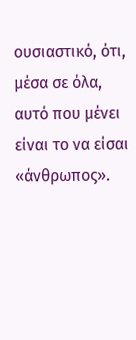ουσιαστικό, ότι, μέσα σε όλα, αυτό που μένει είναι το να είσαι «άνθρωπος».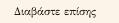Διαβάστε επίσης